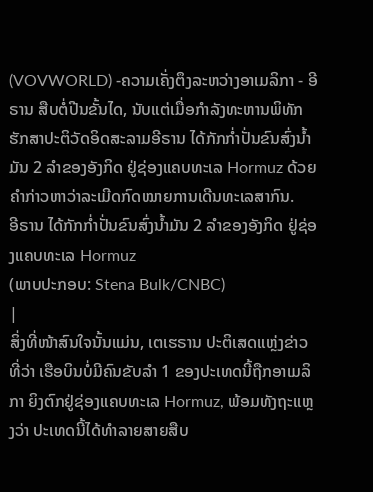(VOVWORLD) -ຄວາມເຄັ່ງຕຶງລະຫວ່າງອາເມລິກາ - ອີຣານ ສືບຕໍ່ປີນຂັ້ນໄດ, ນັບແຕ່ເມື່ອກຳລັງທະຫານພິທັກຮັກສາປະຕິວັດອິດສະລາມອີຣານ ໄດ້ກັກກ່ຳປັ່ນຂົນສົ່ງນ້ຳມັນ 2 ລຳຂອງອັງກິດ ຢູ່ຊ່ອງແຄບທະເລ Hormuz ດ້ວຍຄຳກ່າວຫາວ່າລະເມີດກົດໝາຍການເດີນທະເລສາກົນ.
ອີຣານ ໄດ້ກັກກ່ຳປັ່ນຂົນສົ່ງນ້ຳມັນ 2 ລຳຂອງອັງກິດ ຢູ່ຊ່ອງແຄບທະເລ Hormuz
(ພາບປະກອບ: Stena Bulk/CNBC)
|
ສິ່ງທີ່ໜ້າສົນໃຈນັ້ນແມ່ນ, ເຕເຮຣານ ປະຕິເສດແຫຼ່ງຂ່າວທີ່ວ່າ ເຮືອບິນບໍ່ມີຄົນຂັບລຳ 1 ຂອງປະເທດນີ້ຖືກອາເມລິກາ ຍິງຕົກຢູ່ຊ່ອງແຄບທະເລ Hormuz, ພ້ອມທັງຖະແຫຼງວ່າ ປະເທດນີ້ໄດ້ທຳລາຍສາຍສືບ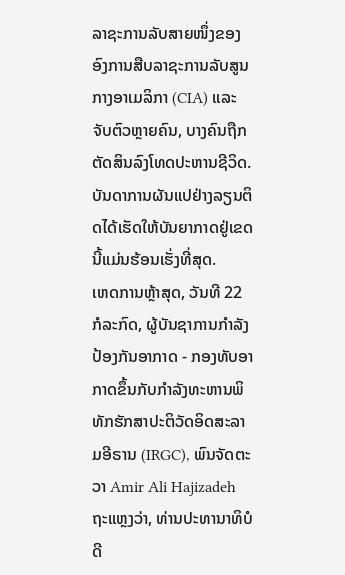ລາຊະການລັບສາຍໜຶ່ງຂອງອົງການສືບລາຊະການລັບສູນກາງອາເມລິກາ (CIA) ແລະ ຈັບຕົວຫຼາຍຄົນ, ບາງຄົນຖືກຕັດສິນລົງໂທດປະຫານຊີວິດ. ບັນດາການຜັນແປຢ່າງລຽນຕິດໄດ້ເຮັດໃຫ້ບັນຍາກາດຢູ່ເຂດນີ້ແມ່ນຮ້ອນເຮັ່ງທີ່ສຸດ.
ເຫດການຫຼ້າສຸດ, ວັນທີ 22 ກໍລະກົດ, ຜູ້ບັນຊາການກຳລັງປ້ອງກັນອາກາດ - ກອງທັບອາກາດຂຶ້ນກັບກຳລັງທະຫານພິທັກຮັກສາປະຕິວັດອິດສະລາມອີຣານ (IRGC), ພົນຈັດຕະວາ Amir Ali Hajizadeh ຖະແຫຼງວ່າ, ທ່ານປະທານາທິບໍດີ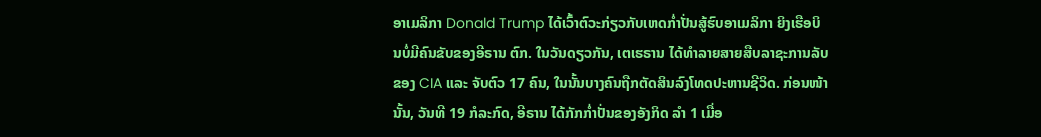ອາເມລິກາ Donald Trump ໄດ້ເວົ້າຕົວະກ່ຽວກັບເຫດກ່ຳປັ່ນສູ້ຮົບອາເມລິກາ ຍິງເຮືອບິນບໍ່ມີຄົນຂັບຂອງອີຣານ ຕົກ. ໃນວັນດຽວກັນ, ເຕເຮຣານ ໄດ້ທຳລາຍສາຍສືບລາຊະການລັບຂອງ CIA ແລະ ຈັບຕົວ 17 ຄົນ, ໃນນັ້ນບາງຄົນຖືກຕັດສິນລົງໂທດປະຫານຊີວິດ. ກ່ອນໜ້ານັ້ນ, ວັນທີ 19 ກໍລະກົດ, ອີຣານ ໄດ້ກັກກ່ຳປັ່ນຂອງອັງກິດ ລຳ 1 ເມື່ອ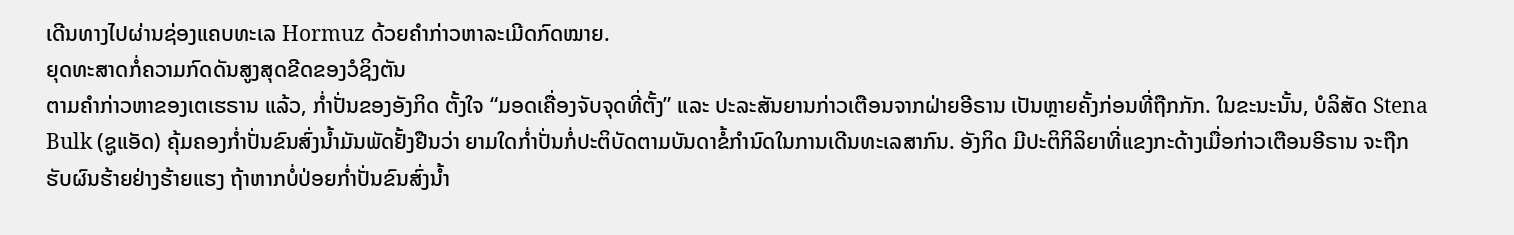ເດີນທາງໄປຜ່ານຊ່ອງແຄບທະເລ Hormuz ດ້ວຍຄຳກ່າວຫາລະເມີດກົດໝາຍ.
ຍຸດທະສາດກໍ່ຄວາມກົດດັນສູງສຸດຂີດຂອງວໍຊິງຕັນ
ຕາມຄຳກ່າວຫາຂອງເຕເຮຣານ ແລ້ວ, ກ່ຳປັ່ນຂອງອັງກິດ ຕັ້ງໃຈ “ມອດເຄື່ອງຈັບຈຸດທີ່ຕັ້ງ” ແລະ ປະລະສັນຍານກ່າວເຕືອນຈາກຝ່າຍອີຣານ ເປັນຫຼາຍຄັ້ງກ່ອນທີ່ຖືກກັກ. ໃນຂະນະນັ້ນ, ບໍລິສັດ Stena Bulk (ຊູແອັດ) ຄຸ້ມຄອງກ່ຳປັ່ນຂົນສົ່ງນ້ຳມັນພັດຢັ້ງຢືນວ່າ ຍາມໃດກ່ຳປັ່ນກໍ່ປະຕິບັດຕາມບັນດາຂໍ້ກຳນົດໃນການເດີນທະເລສາກົນ. ອັງກິດ ມີປະຕິກິລິຍາທີ່ແຂງກະດ້າງເມື່ອກ່າວເຕືອນອີຣານ ຈະຖືກຮັບຜົນຮ້າຍຢ່າງຮ້າຍແຮງ ຖ້າຫາກບໍ່ປ່ອຍກ່ຳປັ່ນຂົນສົ່ງນ້ຳ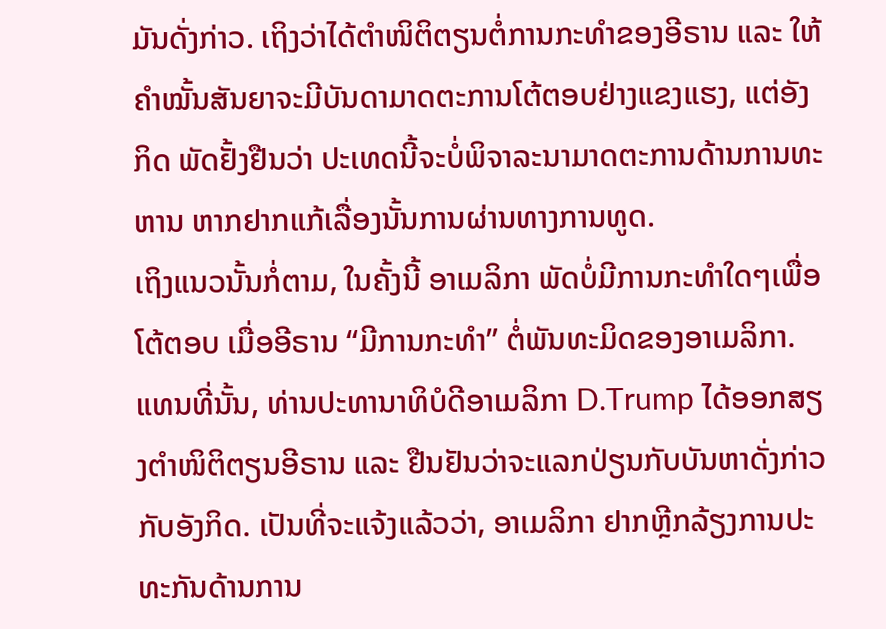ມັນດັ່ງກ່າວ. ເຖິງວ່າໄດ້ຕຳໜິຕິຕຽນຕໍ່ການກະທຳຂອງອີຣານ ແລະ ໃຫ້ຄຳໝັ້ນສັນຍາຈະມີບັນດາມາດຕະການໂຕ້ຕອບຢ່າງແຂງແຮງ, ແຕ່ອັງກິດ ພັດຢັ້ງຢືນວ່າ ປະເທດນີ້ຈະບໍ່ພິຈາລະນາມາດຕະການດ້ານການທະຫານ ຫາກຢາກແກ້ເລື່ອງນັ້ນການຜ່ານທາງການທູດ.
ເຖິງແນວນັ້ນກໍ່ຕາມ, ໃນຄັ້ງນີ້ ອາເມລິກາ ພັດບໍ່ມີການກະທຳໃດໆເພື່ອໂຕ້ຕອບ ເມື່ອອີຣານ “ມີການກະທຳ” ຕໍ່ພັນທະມິດຂອງອາເມລິກາ. ແທນທີ່ນັ້ນ, ທ່ານປະທານາທິບໍດີອາເມລິກາ D.Trump ໄດ້ອອກສຽງຕຳໜິຕິຕຽນອີຣານ ແລະ ຢືນຢັນວ່າຈະແລກປ່ຽນກັບບັນຫາດັ່ງກ່າວກັບອັງກິດ. ເປັນທີ່ຈະແຈ້ງແລ້ວວ່າ, ອາເມລິກາ ຢາກຫຼີກລ້ຽງການປະທະກັນດ້ານການ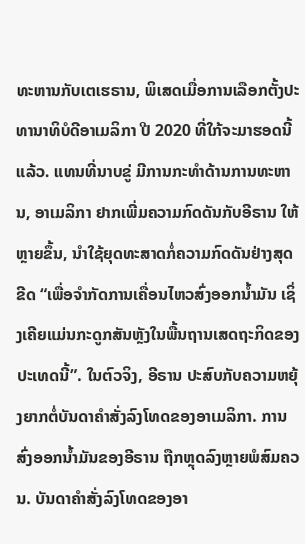ທະຫານກັບເຕເຮຣານ, ພິເສດເມື່ອການເລືອກຕັ້ງປະທານາທິບໍດີອາເມລິກາ ປີ 2020 ທີ່ໃກ້ຈະມາຮອດນີ້ແລ້ວ. ແທນທີ່ນາບຂູ່ ມີການກະທຳດ້ານການທະຫານ, ອາເມລິກາ ຢາກເພີ່ມຄວາມກົດດັນກັບອີຣານ ໃຫ້ຫຼາຍຂຶ້ນ, ນຳໃຊ້ຍຸດທະສາດກໍ່ຄວາມກົດດັນຢ່າງສຸດຂີດ “ເພື່ອຈຳກັດການເຄື່ອນໄຫວສົ່ງອອກນ້ຳມັນ ເຊິ່ງເຄີຍແມ່ນກະດູກສັນຫຼັງໃນພື້ນຖານເສດຖະກິດຂອງປະເທດນີ້”. ໃນຕົວຈິງ, ອີຣານ ປະສົບກັບຄວາມຫຍຸ້ງຍາກຕໍ່ບັນດາຄຳສັ່ງລົງໂທດຂອງອາເມລິກາ. ການສົ່ງອອກນ້ຳມັນຂອງອີຣານ ຖືກຫຼຸດລົງຫຼາຍພໍສົມຄວນ. ບັນດາຄຳສັ່ງລົງໂທດຂອງອາ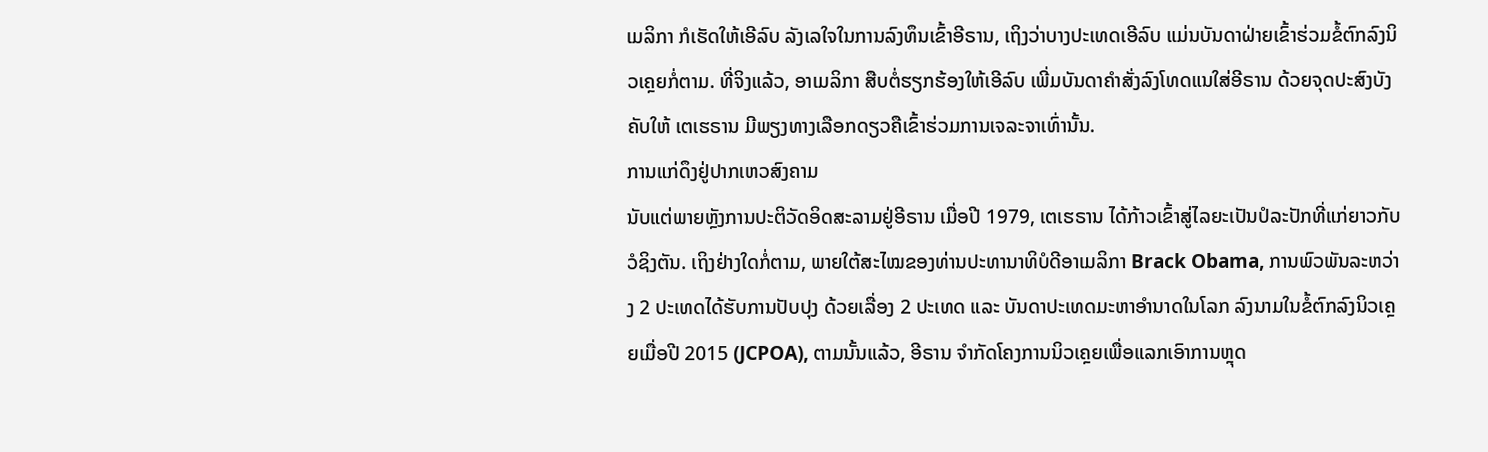ເມລິກາ ກໍເຮັດໃຫ້ເອີລົບ ລັງເລໃຈໃນການລົງທຶນເຂົ້າອີຣານ, ເຖິງວ່າບາງປະເທດເອີລົບ ແມ່ນບັນດາຝ່າຍເຂົ້າຮ່ວມຂໍ້ຕົກລົງນິວເຄຼຍກໍ່ຕາມ. ທີ່ຈິງແລ້ວ, ອາເມລິກາ ສືບຕໍ່ຮຽກຮ້ອງໃຫ້ເອີລົບ ເພີ່ມບັນດາຄຳສັ່ງລົງໂທດແນໃສ່ອີຣານ ດ້ວຍຈຸດປະສົງບັງຄັບໃຫ້ ເຕເຮຣານ ມີພຽງທາງເລືອກດຽວຄືເຂົ້າຮ່ວມການເຈລະຈາເທົ່ານັ້ນ.
ການແກ່ດຶງຢູ່ປາກເຫວສົງຄາມ
ນັບແຕ່ພາຍຫຼັງການປະຕິວັດອິດສະລາມຢູ່ອີຣານ ເມື່ອປີ 1979, ເຕເຮຣານ ໄດ້ກ້າວເຂົ້າສູ່ໄລຍະເປັນປໍລະປັກທີ່ແກ່ຍາວກັບວໍຊິງຕັນ. ເຖິງຢ່າງໃດກໍ່ຕາມ, ພາຍໃຕ້ສະໄໝຂອງທ່ານປະທານາທິບໍດີອາເມລິກາ Brack Obama, ການພົວພັນລະຫວ່າງ 2 ປະເທດໄດ້ຮັບການປັບປຸງ ດ້ວຍເລື່ອງ 2 ປະເທດ ແລະ ບັນດາປະເທດມະຫາອຳນາດໃນໂລກ ລົງນາມໃນຂໍ້ຕົກລົງນິວເຄຼຍເມື່ອປີ 2015 (JCPOA), ຕາມນັ້ນແລ້ວ, ອີຣານ ຈຳກັດໂຄງການນິວເຄຼຍເພື່ອແລກເອົາການຫຼຸດ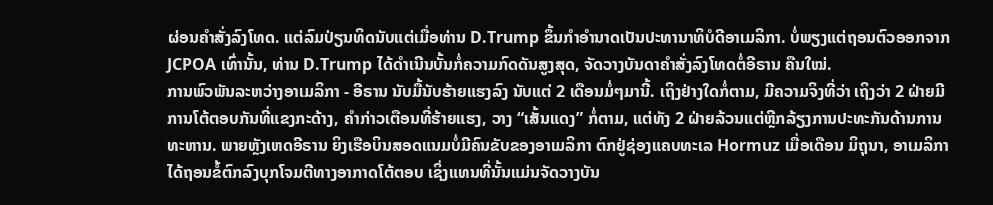ຜ່ອນຄຳສັ່ງລົງໂທດ. ແຕ່ລົມປ່ຽນທິດນັບແຕ່ເມື່ອທ່ານ D.Trump ຂຶ້ນກຳອຳນາດເປັນປະທານາທິບໍດີອາເມລິກາ. ບໍ່ພຽງແຕ່ຖອນຕົວອອກຈາກ JCPOA ເທົ່ານັ້ນ, ທ່ານ D.Trump ໄດ້ດຳເນີນບັ້ນກໍ່ຄວາມກົດດັນສູງສຸດ, ຈັດວາງບັນດາຄຳສັ່ງລົງໂທດຕໍ່ອີຣານ ຄືນໃໝ່.
ການພົວພັນລະຫວ່າງອາເມລິກາ - ອີຣານ ນັບມື້ນັບຮ້າຍແຮງລົງ ນັບແຕ່ 2 ເດືອນມໍ່ໆມານີ້. ເຖິງຢ່າງໃດກໍ່ຕາມ, ມີຄວາມຈິງທີ່ວ່າ ເຖິງວ່າ 2 ຝ່າຍມີການໂຕ້ຕອບກັນທີ່ແຂງກະດ້າງ, ຄຳກ່າວເຕືອນທີ່ຮ້າຍແຮງ, ວາງ “ເສັ້ນແດງ” ກໍ່ຕາມ, ແຕ່ທັງ 2 ຝ່າຍລ້ວນແຕ່ຫຼີກລ້ຽງການປະທະກັນດ້ານການທະຫານ. ພາຍຫຼັງເຫດອີຣານ ຍິງເຮືອບິນສອດແນມບໍ່ມີຄົນຂັບຂອງອາເມລິກາ ຕົກຢູ່ຊ່ອງແຄບທະເລ Hormuz ເມື່ອເດືອນ ມິຖຸນາ, ອາເມລິກາ ໄດ້ຖອນຂໍ້ຕົກລົງບຸກໂຈມຕີທາງອາກາດໂຕ້ຕອບ ເຊິ່ງແທນທີ່ນັ້ນແມ່ນຈັດວາງບັນ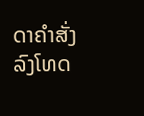ດາຄຳສັ່ງລົງໂທດ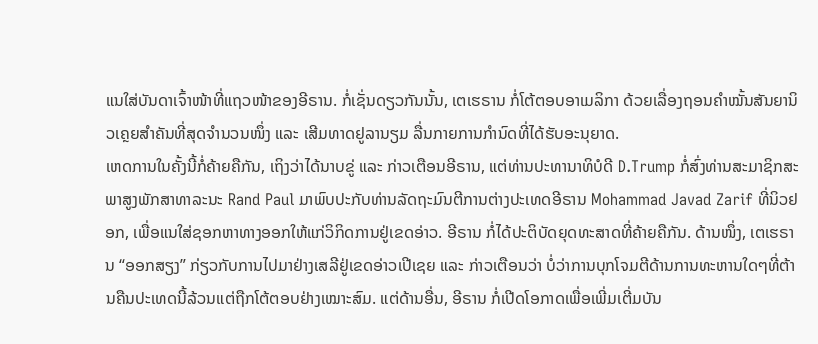ແນໃສ່ບັນດາເຈົ້າໜ້າທີ່ແຖວໜ້າຂອງອີຣານ. ກໍ່ເຊັ່ນດຽວກັນນັ້ນ, ເຕເຮຣານ ກໍ່ໂຕ້ຕອບອາເມລິກາ ດ້ວຍເລື່ອງຖອນຄຳໝັ້ນສັນຍານິວເຄຼຍສຳຄັນທີ່ສຸດຈຳນວນໜຶ່ງ ແລະ ເສີມທາດຢູລານຽມ ລື່ນກາຍການກຳນົດທີ່ໄດ້ຮັບອະນຸຍາດ.
ເຫດການໃນຄັ້ງນີ້ກໍ່ຄ້າຍຄືກັນ, ເຖິງວ່າໄດ້ນາບຂູ່ ແລະ ກ່າວເຕືອນອີຣານ, ແຕ່ທ່ານປະທານາທິບໍດີ D.Trump ກໍ່ສົ່ງທ່ານສະມາຊິກສະພາສູງພັກສາທາລະນະ Rand Paul ມາພົບປະກັບທ່ານລັດຖະມົນຕີການຕ່າງປະເທດອີຣານ Mohammad Javad Zarif ທີ່ນິວຢອກ, ເພື່ອແນໃສ່ຊອກຫາທາງອອກໃຫ້ແກ່ວິກິດການຢູ່ເຂດອ່າວ. ອີຣານ ກໍ່ໄດ້ປະຕິບັດຍຸດທະສາດທີ່ຄ້າຍຄືກັນ. ດ້ານໜຶ່ງ, ເຕເຮຣານ “ອອກສຽງ” ກ່ຽວກັບການໄປມາຢ່າງເສລີຢູ່ເຂດອ່າວເປີເຊຍ ແລະ ກ່າວເຕືອນວ່າ ບໍ່ວ່າການບຸກໂຈມຕີດ້ານການທະຫານໃດໆທີ່ຕ້ານຄືນປະເທດນີ້ລ້ວນແຕ່ຖືກໂຕ້ຕອບຢ່າງເໝາະສົມ. ແຕ່ດ້ານອື່ນ, ອີຣານ ກໍ່ເປີດໂອກາດເພື່ອເພີ່ມເຕີ່ມບັນ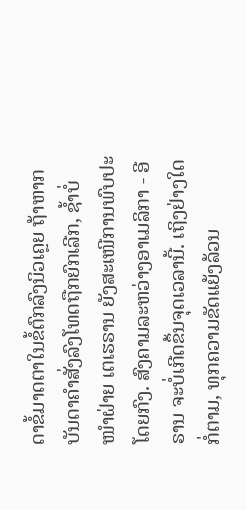ດາຂໍ້ມາດຕາໃນຂໍ້ຕົກລົງນິວເຄຼຍ ຖ້າຫາກບັນດາຄຳສັ່ງລົງໂທດຖືກຍົກເລີກ, ຊ້ຳບໍ່ໜຳຝ່າຍ ເຕເຮຣານ ຍັງສະເໜີການພົບປະໂດຍກົງ. ສົງຄາມລະຫວ່າງອາເມລິກາ - ອີຣານ ຈະບໍ່ເກີດຂຶ້ນຈຸດເວລານີ້. ເຖິງຢ່າງໃດກໍ່ຕາມ, ທຸກຄວາມຂັດແຍ້ງລ້ວນ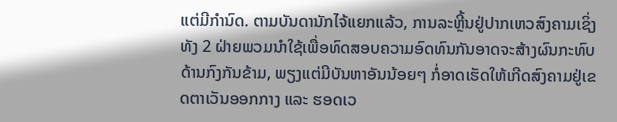ແຕ່ມີກຳນົດ. ຕາມບັນດານັກໄຈ້ແຍກແລ້ວ, ການລະຫຼີ້ນຢູ່ປາກເຫວສົງຄາມເຊິ່ງທັງ 2 ຝ່າຍພວມນຳໃຊ້ເພື່ອທົດສອບຄວາມອົດທົນກັນອາດຈະສ້າງຜົນກະທົບດ້ານກົງກັນຂ້າມ, ພຽງແຕ່ມີບັນຫາອັນນ້ອຍໆ ກໍ່ອາດເຮັດໃຫ້ເກີດສົງຄາມຢູ່ເຂດຕາເວັນອອກກາງ ແລະ ຮອດເວ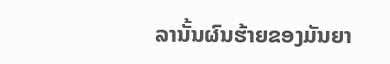ລານັ້ນຜົນຮ້າຍຂອງມັນຍາ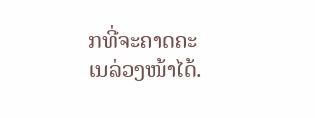ກທີ່ຈະຄາດຄະເນລ່ວງໜ້າໄດ້.